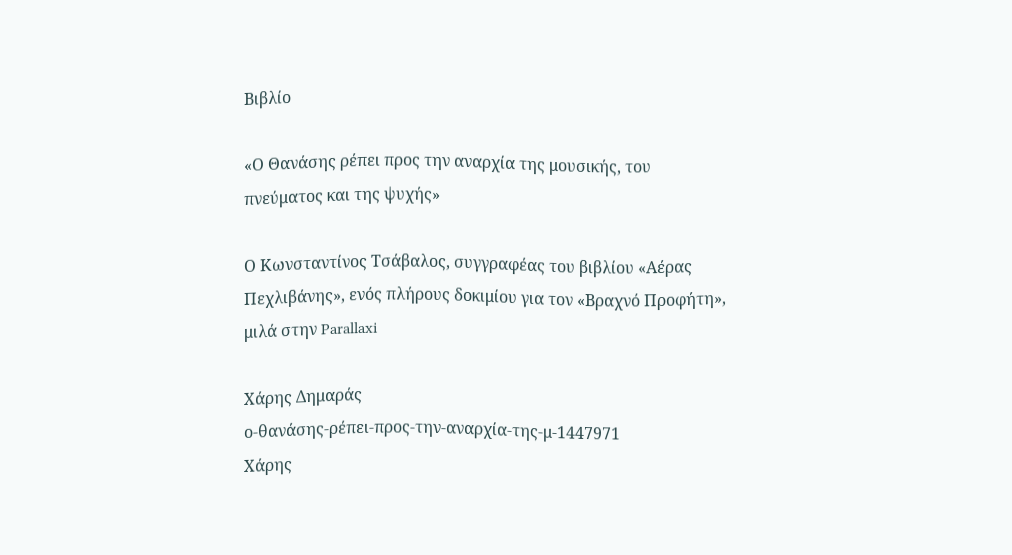Βιβλίο

«Ο Θανάσης ρέπει προς την αναρχία της μουσικής, του πνεύματος και της ψυχής»

Ο Κωνσταντίνος Τσάβαλος, συγγραφέας του βιβλίου «Αέρας Πεχλιβάνης», ενός πλήρους δοκιμίου για τον «Βραχνό Προφήτη», μιλά στην Parallaxi

Χάρης Δημαράς
ο-θανάσης-ρέπει-προς-την-αναρχία-της-μ-1447971
Χάρης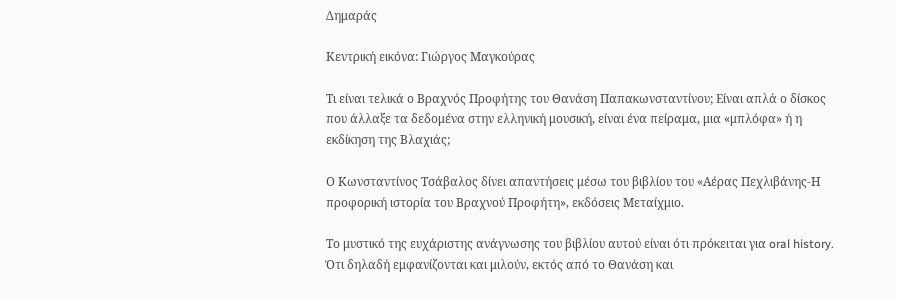Δημαράς

Κεντρική εικόνα: Γιώργος Μαγκούρας

Τι είναι τελικά ο Βραχνός Προφήτης του Θανάση Παπακωνσταντίνου; Είναι απλά ο δίσκος που άλλαξε τα δεδομένα στην ελληνική μουσική, είναι ένα πείραμα, μια «μπλόφα» ή η εκδίκηση της Βλαχιάς;

Ο Κωνσταντίνος Τσάβαλος δίνει απαντήσεις μέσω του βιβλίου του «Αέρας Πεχλιβάνης-Η προφορική ιστορία του Βραχνού Προφήτη», εκδόσεις Μεταίχμιο.

Το μυστικό της ευχάριστης ανάγνωσης του βιβλίου αυτού είναι ότι πρόκειται για oral history. Ότι δηλαδή εμφανίζονται και μιλούν, εκτός από το Θανάση και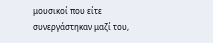μουσικοί που είτε συνεργάστηκαν μαζί του,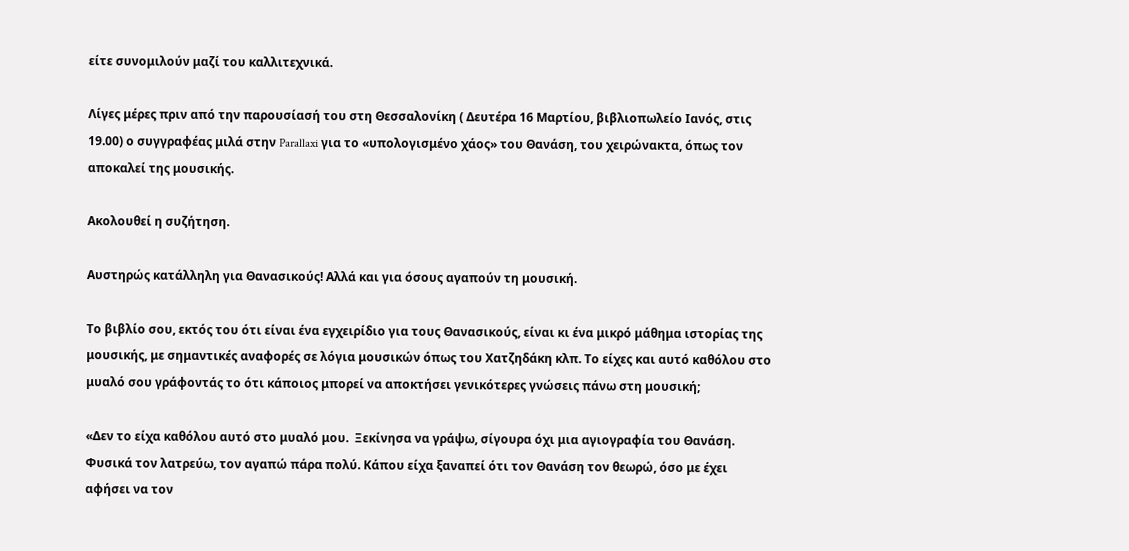είτε συνομιλούν μαζί του καλλιτεχνικά.

Λίγες μέρες πριν από την παρουσίασή του στη Θεσσαλονίκη ( Δευτέρα 16 Μαρτίου, βιβλιοπωλείο Ιανός, στις 19.00) ο συγγραφέας μιλά στην Parallaxi για το «υπολογισμένο χάος» του Θανάση, του χειρώνακτα, όπως τον αποκαλεί της μουσικής.

Ακολουθεί η συζήτηση.

Αυστηρώς κατάλληλη για Θανασικούς! Αλλά και για όσους αγαπούν τη μουσική.

Το βιβλίο σου, εκτός του ότι είναι ένα εγχειρίδιο για τους Θανασικούς, είναι κι ένα μικρό μάθημα ιστορίας της μουσικής, με σημαντικές αναφορές σε λόγια μουσικών όπως του Χατζηδάκη κλπ. Το είχες και αυτό καθόλου στο μυαλό σου γράφοντάς το ότι κάποιος μπορεί να αποκτήσει γενικότερες γνώσεις πάνω στη μουσική;

«Δεν το είχα καθόλου αυτό στο μυαλό μου.  Ξεκίνησα να γράψω, σίγουρα όχι μια αγιογραφία του Θανάση. Φυσικά τον λατρεύω, τον αγαπώ πάρα πολύ. Κάπου είχα ξαναπεί ότι τον Θανάση τον θεωρώ, όσο με έχει αφήσει να τον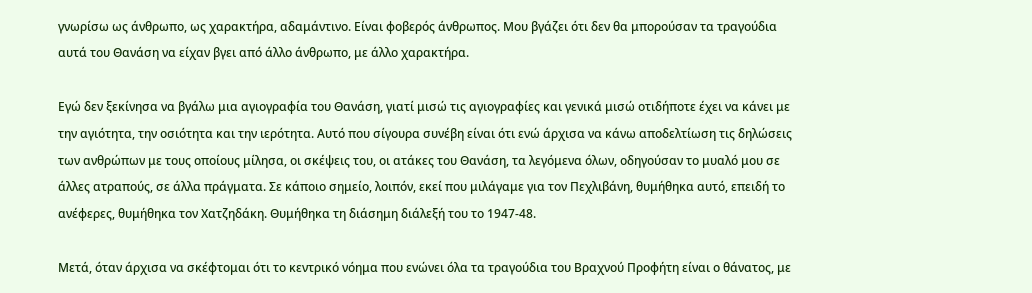γνωρίσω ως άνθρωπο, ως χαρακτήρα, αδαμάντινο. Είναι φοβερός άνθρωπος. Μου βγάζει ότι δεν θα μπορούσαν τα τραγούδια αυτά του Θανάση να είχαν βγει από άλλο άνθρωπο, με άλλο χαρακτήρα.

Εγώ δεν ξεκίνησα να βγάλω μια αγιογραφία του Θανάση, γιατί μισώ τις αγιογραφίες και γενικά μισώ οτιδήποτε έχει να κάνει με την αγιότητα, την οσιότητα και την ιερότητα. Αυτό που σίγουρα συνέβη είναι ότι ενώ άρχισα να κάνω αποδελτίωση τις δηλώσεις των ανθρώπων με τους οποίους μίλησα, οι σκέψεις του, οι ατάκες του Θανάση, τα λεγόμενα όλων, οδηγούσαν το μυαλό μου σε άλλες ατραπούς, σε άλλα πράγματα. Σε κάποιο σημείο, λοιπόν, εκεί που μιλάγαμε για τον Πεχλιβάνη, θυμήθηκα αυτό, επειδή το ανέφερες, θυμήθηκα τον Χατζηδάκη. Θυμήθηκα τη διάσημη διάλεξή του το 1947-48.

Μετά, όταν άρχισα να σκέφτομαι ότι το κεντρικό νόημα που ενώνει όλα τα τραγούδια του Βραχνού Προφήτη είναι ο θάνατος, με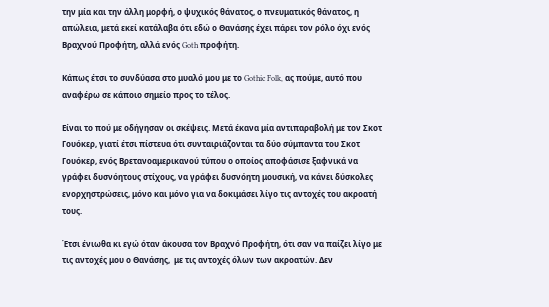την μία και την άλλη μορφή, ο ψυχικός θάνατος, ο πνευματικός θάνατος, η απώλεια, μετά εκεί κατάλαβα ότι εδώ ο Θανάσης έχει πάρει τον ρόλο όχι ενός Βραχνού Προφήτη, αλλά ενός Goth προφήτη.

Κάπως έτσι το συνδύασα στο μυαλό μου με το Gothic Folk, ας πούμε, αυτό που αναφέρω σε κάποιο σημείο προς το τέλος.

Είναι το πού με οδήγησαν οι σκέψεις. Μετά έκανα μία αντιπαραβολή με τον Σκοτ Γουόκερ, γιατί έτσι πίστευα ότι συνταιριάζονται τα δύο σύμπαντα του Σκοτ Γουόκερ, ενός Βρετανοαμερικανού τύπου ο οποίος αποφάσισε ξαφνικά να γράφει δυσνόητους στίχους, να γράφει δυσνόητη μουσική, να κάνει δύσκολες ενορχηστρώσεις, μόνο και μόνο για να δοκιμάσει λίγο τις αντοχές του ακροατή τους.

Έτσι ένιωθα κι εγώ όταν άκουσα τον Βραχνό Προφήτη, ότι σαν να παίζει λίγο με τις αντοχές μου ο Θανάσης,  με τις αντοχές όλων των ακροατών. Δεν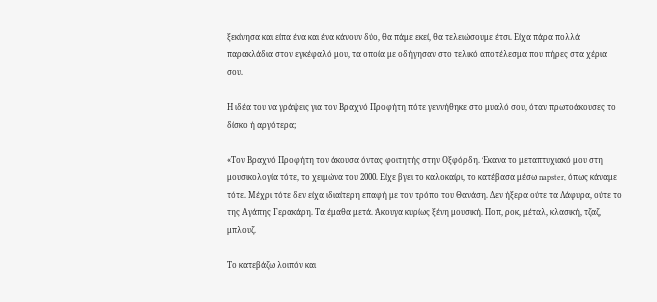ξεκίνησα και είπα ένα και ένα κάνουν δύο, θα πάμε εκεί, θα τελειώσουμε έτσι. Είχα πάρα πολλά παρακλάδια στον εγκέφαλό μου, τα οποία με οδήγησαν στο τελικό αποτέλεσμα που πήρες στα χέρια σου.

Η ιδέα του να γράψεις για τον Βραχνό Προφήτη πότε γεννήθηκε στο μυαλό σου, όταν πρωτοάκουσες το δίσκο ή αργότερα;

«Τον Βραχνό Προφήτη τον άκουσα όντας φοιτητής στην Οξφόρδη. Έκανα το μεταπτυχιακό μου στη μουσικολογία τότε, το χειμώνα του 2000. Είχε βγει το καλοκαίρι, το κατέβασα μέσω napster, όπως κάναμε τότε. Μέχρι τότε δεν είχα ιδιαίτερη επαφή με τον τρόπο του Θανάση. Δεν ήξερα ούτε τα Λάφυρα, ούτε το της Αγάπης Γερακάρη. Τα έμαθα μετά. Άκουγα κυρίως ξένη μουσική. Ποπ, ροκ, μέταλ, κλασική, τζαζ, μπλουζ.

Το κατεβάζω λοιπόν και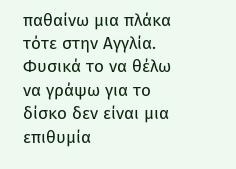παθαίνω μια πλάκα τότε στην Αγγλία. Φυσικά το να θέλω να γράψω για το δίσκο δεν είναι μια επιθυμία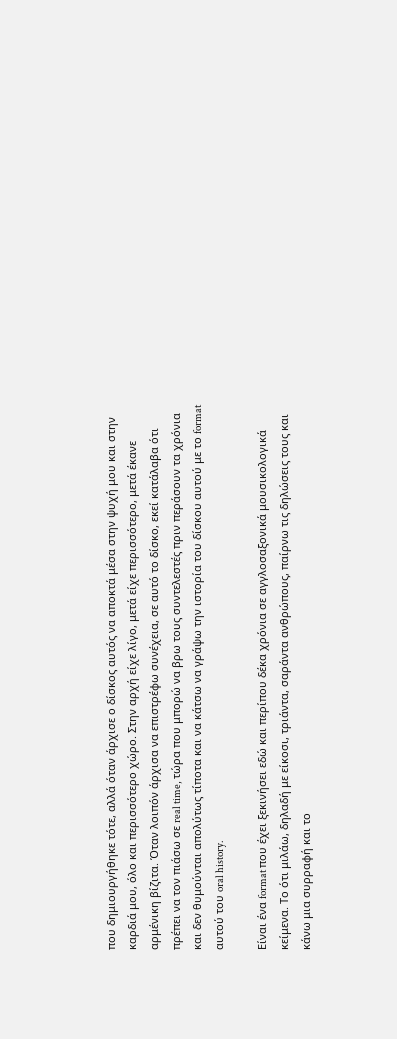που δημιουργήθηκε τότε, αλλά όταν άρχισε ο δίσκος αυτός να αποκτά μέσα στην ψυχή μου και στην καρδιά μου, όλο και περισσότερο χώρο. Στην αρχή είχε λίγο, μετά είχε περισσότερο, μετά έκανε αρμένικη βίζιτα. Όταν λοιπόν άρχισα να επιστρέφω συνέχεια, σε αυτό το δίσκο, εκεί κατάλαβα ότι πρέπει να τον πιάσω σε real time, τώρα που μπορώ να βρω τους συντελεστές πριν περάσουν τα χρόνια και δεν θυμούνται απολύτως τίποτα και να κάτσω να γράψω την ιστορία του δίσκου αυτού με το format αυτού του oral history.

Είναι ένα format που έχει ξεκινήσει εδώ και περίπου δέκα χρόνια σε αγγλοσαξονικά μουσικολογικά κείμενα. Το ότι μιλάω, δηλαδή με είκοσι, τριάντα, σαράντα ανθρώπους, παίρνω τις δηλώσεις τους και κάνω μια συρραφή και το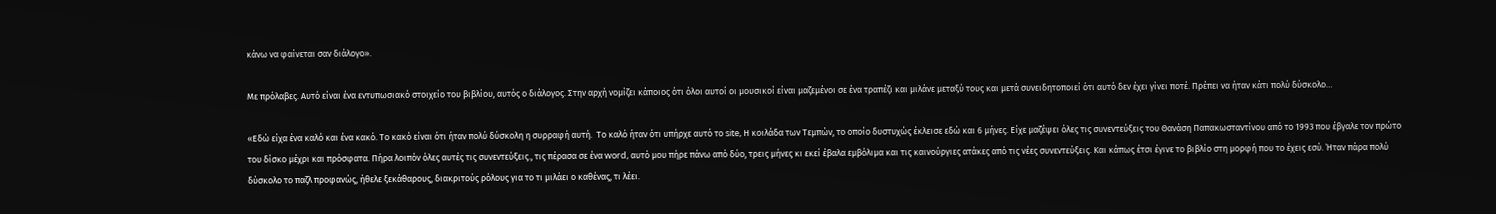κάνω να φαίνεται σαν διάλογο».

Με πρόλαβες. Αυτό είναι ένα εντυπωσιακό στοιχείο του βιβλίου, αυτός ο διάλογος. Στην αρχή νομίζει κάποιος ότι όλοι αυτοί οι μουσικοί είναι μαζεμένοι σε ένα τραπέζι και μιλάνε μεταξύ τους και μετά συνειδητοποιεί ότι αυτό δεν έχει γίνει ποτέ. Πρέπει να ήταν κάτι πολύ δύσκολο…

«Εδώ είχα ένα καλό και ένα κακό. Το κακό είναι ότι ήταν πολύ δύσκολη η συρραφή αυτή.  Το καλό ήταν ότι υπήρχε αυτό το site, Η κοιλάδα των Τεμπών, το οποίο δυστυχώς έκλεισε εδώ και 6 μήνες. Είχε μαζέψει όλες τις συνεντεύξεις του Θανάση Παπακωσταντίνου από το 1993 που έβγαλε τον πρώτο του δίσκο μέχρι και πρόσφατα. Πήρα λοιπόν όλες αυτές τις συνεντεύξεις., τις πέρασα σε ένα word, αυτό μου πήρε πάνω από δύο, τρεις μήνες κι εκεί έβαλα εμβόλιμα και τις καινούργιες ατάκες από τις νέες συνεντεύξεις. Και κάπως έτσι έγινε το βιβλίο στη μορφή που το έχεις εσύ. Ήταν πάρα πολύ δύσκολο το παζλ προφανώς, ήθελε ξεκάθαρους, διακριτούς ρόλους για το τι μιλάει ο καθένας, τι λέει.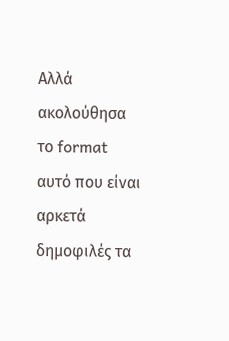Αλλά ακολούθησα το format αυτό που είναι αρκετά δημοφιλές τα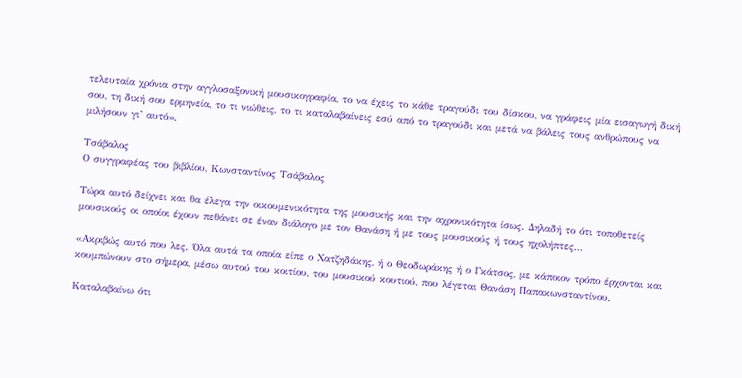τελευταία χρόνια στην αγγλοσαξονική μουσικογραφία, το να έχεις το κάθε τραγούδι του δίσκου, να γράφεις μία εισαγωγή δική σου, τη δική σου ερμηνεία, το τι νιώθεις, το τι καταλαβαίνεις εσύ από το τραγούδι και μετά να βάλεις τους ανθρώπους να μιλήσουν γι’ αυτό».

Τσάβαλος
Ο συγγραφέας του βιβλίου, Κωνσταντίνος Τσάβαλος

Τώρα αυτό δείχνει και θα έλεγα την οικουμενικότητα της μουσικής και την αχρονικότητα ίσως. Δηλαδή το ότι τοποθετείς μουσικούς οι οποίοι έχουν πεθάνει σε έναν διάλογο με τον Θανάση ή με τους μουσικούς ή τους ηχολήπτες…

«Ακριβώς αυτό που λες. Όλα αυτά τα οποία είπε ο Χατζηδάκης, ή ο Θεοδωράκης ή ο Γκάτσος, με κάποιον τρόπο έρχονται και κουμπώνουν στο σήμερα, μέσω αυτού του κοιτίου, του μουσικού κουτιού, που λέγεται Θανάση Παπακωνσταντίνου.

Καταλαβαίνω ότι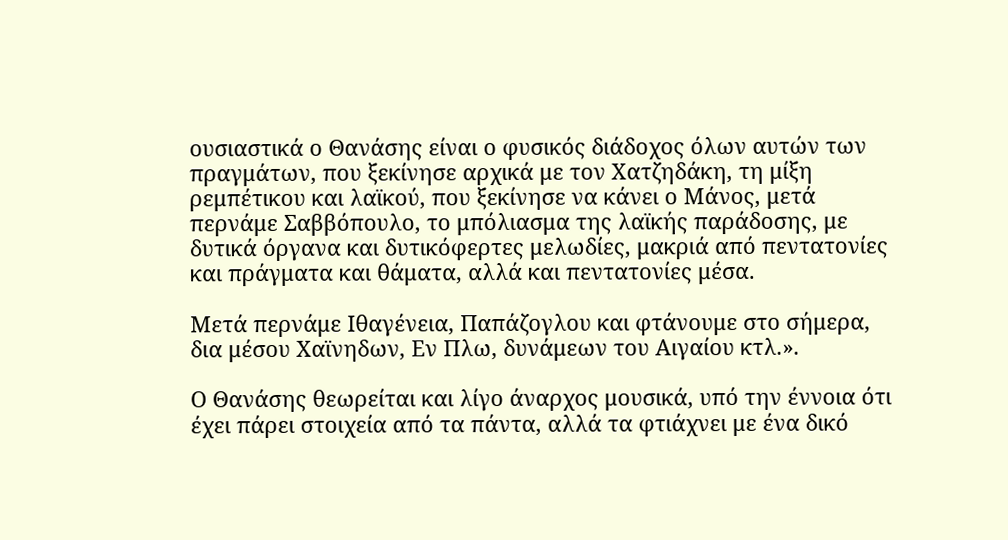ουσιαστικά ο Θανάσης είναι ο φυσικός διάδοχος όλων αυτών των πραγμάτων, που ξεκίνησε αρχικά με τον Χατζηδάκη, τη μίξη ρεμπέτικου και λαϊκού, που ξεκίνησε να κάνει ο Μάνος, μετά περνάμε Σαββόπουλο, το μπόλιασμα της λαϊκής παράδοσης, με δυτικά όργανα και δυτικόφερτες μελωδίες, μακριά από πεντατονίες και πράγματα και θάματα, αλλά και πεντατονίες μέσα.

Μετά περνάμε Ιθαγένεια, Παπάζογλου και φτάνουμε στο σήμερα, δια μέσου Χαϊνηδων, Εν Πλω, δυνάμεων του Αιγαίου κτλ.».

Ο Θανάσης θεωρείται και λίγο άναρχος μουσικά, υπό την έννοια ότι έχει πάρει στοιχεία από τα πάντα, αλλά τα φτιάχνει με ένα δικό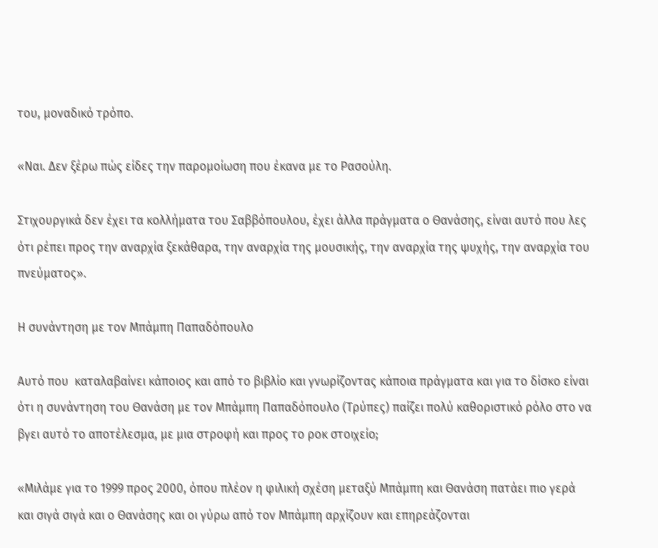του, μοναδικό τρόπο.

«Ναι. Δεν ξέρω πώς είδες την παρομοίωση που έκανα με το Ρασούλη.

Στιχουργικά δεν έχει τα κολλήματα του Σαββόπουλου, έχει άλλα πράγματα ο Θανάσης, είναι αυτό που λες ότι ρέπει προς την αναρχία ξεκάθαρα, την αναρχία της μουσικής, την αναρχία της ψυχής, την αναρχία του πνεύματος».

Η συνάντηση με τον Μπάμπη Παπαδόπουλο

Αυτό που  καταλαβαίνει κάποιος και από το βιβλίο και γνωρίζοντας κάποια πράγματα και για το δίσκο είναι ότι η συνάντηση του Θανάση με τον Μπάμπη Παπαδόπουλο (Τρύπες) παίζει πολύ καθοριστικό ρόλο στο να βγει αυτό το αποτέλεσμα, με μια στροφή και προς το ροκ στοιχείο;

«Μιλάμε για το 1999 προς 2000, όπου πλέον η φιλική σχέση μεταξύ Μπάμπη και Θανάση πατάει πιο γερά και σιγά σιγά και ο Θανάσης και οι γύρω από τον Μπάμπη αρχίζουν και επηρεάζονται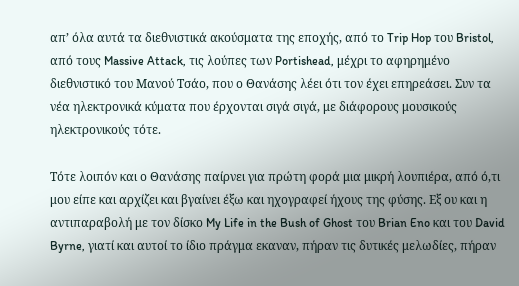απ’ όλα αυτά τα διεθνιστικά ακούσματα της εποχής, από το Trip Hop του Bristol, από τους Massive Attack, τις λούπες των Portishead, μέχρι το αφηρημένο διεθνιστικό του Μανού Τσάο, που ο Θανάσης λέει ότι τον έχει επηρεάσει. Συν τα νέα ηλεκτρονικά κύματα που έρχονται σιγά σιγά, με διάφορους μουσικούς ηλεκτρονικούς τότε.

Τότε λοιπόν και ο Θανάσης παίρνει για πρώτη φορά μια μικρή λουπιέρα, από ό,τι μου είπε και αρχίζει και βγαίνει έξω και ηχογραφεί ήχους της φύσης. Εξ ου και η αντιπαραβολή με τον δίσκο My Life in the Bush of Ghost του Brian Eno και του David Byrne, γιατί και αυτοί το ίδιο πράγμα εκαναν, πήραν τις δυτικές μελωδίες, πήραν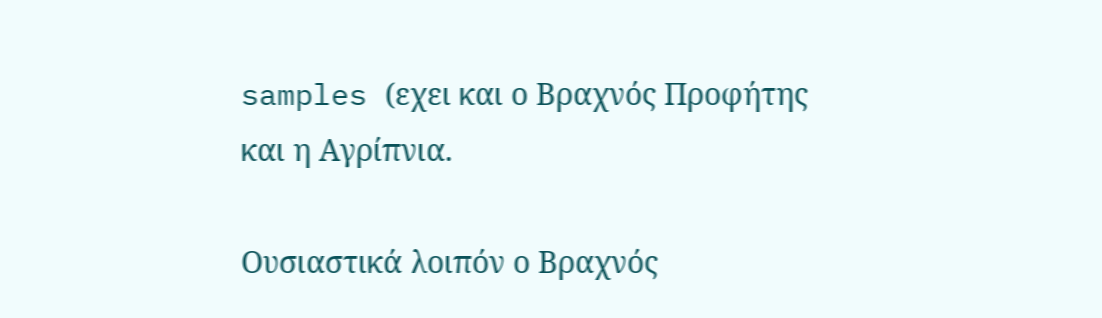samples (εχει και ο Βραχνός Προφήτης και η Αγρίπνια.

Ουσιαστικά λοιπόν ο Βραχνός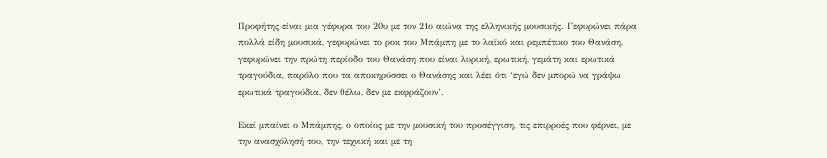Προφήτης είναι μια γέφυρα του 20υ με τον 21ο αιώνα της ελληνικής μουσικής. Γεφυρώνει πάρα πολλά είδη μουσικά, γεφυρώνει το ροκ του Μπάμπη με το λαϊκό και ρεμπέτικο του Θανάση, γεφυρώνει την πρώτη περίοδο του Θανάση που είναι λυρική, ερωτική, γεμάτη και ερωτικά τραγούδια, παρόλο που τα αποκηρύσσει ο Θανάσης και λέει ότι ‘εγώ δεν μπορώ να γράψω ερωτικά τραγούδια, δεν θέλω, δεν με εκφράζουν’.

Εκεί μπαίνει ο Μπάμπης, ο οποίος με την μουσική του προσέγγιση, τις επιρροές που φέρνει, με την ανασχόλησή του, την τεχνική και με τη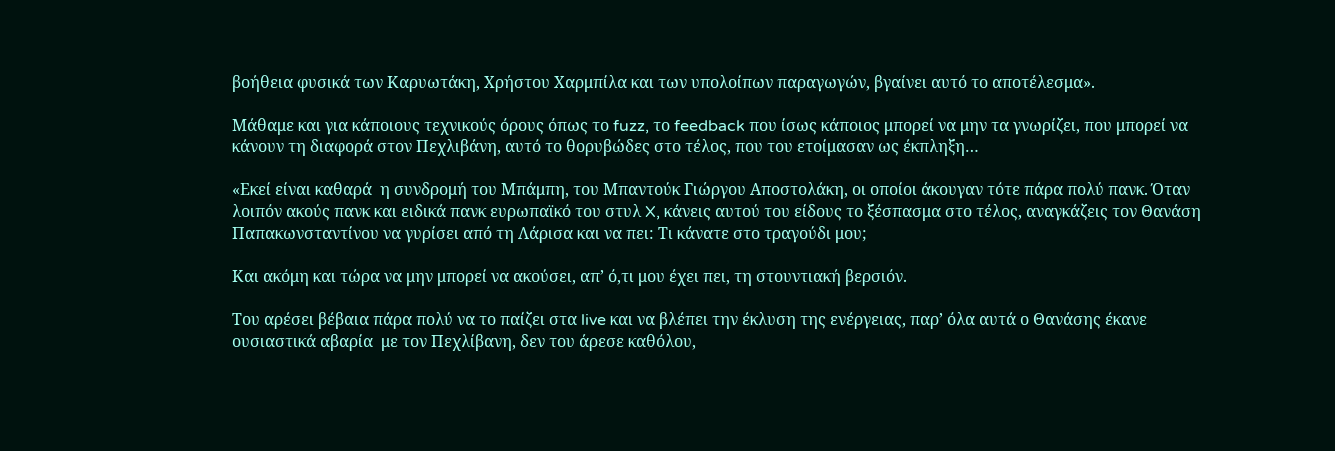βοήθεια φυσικά των Καρυωτάκη, Χρήστου Χαρμπίλα και των υπολοίπων παραγωγών, βγαίνει αυτό το αποτέλεσμα».

Μάθαμε και για κάποιους τεχνικούς όρους όπως το fuzz, το feedback που ίσως κάποιος μπορεί να μην τα γνωρίζει, που μπορεί να κάνουν τη διαφορά στον Πεχλιβάνη, αυτό το θορυβώδες στο τέλος, που του ετοίμασαν ως έκπληξη…

«Εκεί είναι καθαρά  η συνδρομή του Μπάμπη, του Μπαντούκ Γιώργου Αποστολάκη, οι οποίοι άκουγαν τότε πάρα πολύ πανκ. Όταν λοιπόν ακούς πανκ και ειδικά πανκ ευρωπαϊκό του στυλ X, κάνεις αυτού του είδους το ξέσπασμα στο τέλος, αναγκάζεις τον Θανάση Παπακωνσταντίνου να γυρίσει από τη Λάρισα και να πει: Τι κάνατε στο τραγούδι μου;

Και ακόμη και τώρα να μην μπορεί να ακούσει, απ’ ό,τι μου έχει πει, τη στουντιακή βερσιόν.

Του αρέσει βέβαια πάρα πολύ να το παίζει στα live και να βλέπει την έκλυση της ενέργειας, παρ’ όλα αυτά ο Θανάσης έκανε ουσιαστικά αβαρία  με τον Πεχλίβανη, δεν του άρεσε καθόλου,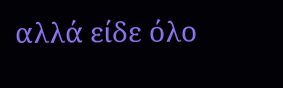αλλά είδε όλο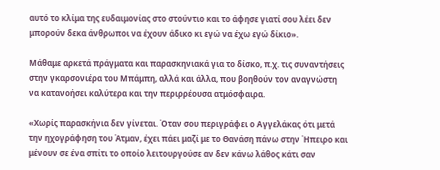αυτό το κλίμα της ευδαιμονίας στο στούντιο και το άφησε γιατί σου λέει δεν μπορούν δεκα άνθρωποι να έχουν άδικο κι εγώ να έχω εγώ δίκιο».

Μάθαμε αρκετά πράγματα και παρασκηνιακά για το δίσκο, π.χ. τις συναντήσεις στην γκαρσονιέρα του Μπάμπη, αλλά και άλλα, που βοηθούν τον αναγνώστη να κατανοήσει καλύτερα και την περιρρέουσα ατμόσφαιρα.

«Χωρίς παρασκήνια δεν γίνεται. Όταν σου περιγράφει ο Αγγελάκας ότι μετά την ηχογράφηση του Άτμαν, έχει πάει μαζί με το Θανάση πάνω στην Ήπειρο και μένουν σε ένα σπίτι το οποίο λειτουργούσε αν δεν κάνω λάθος κάτι σαν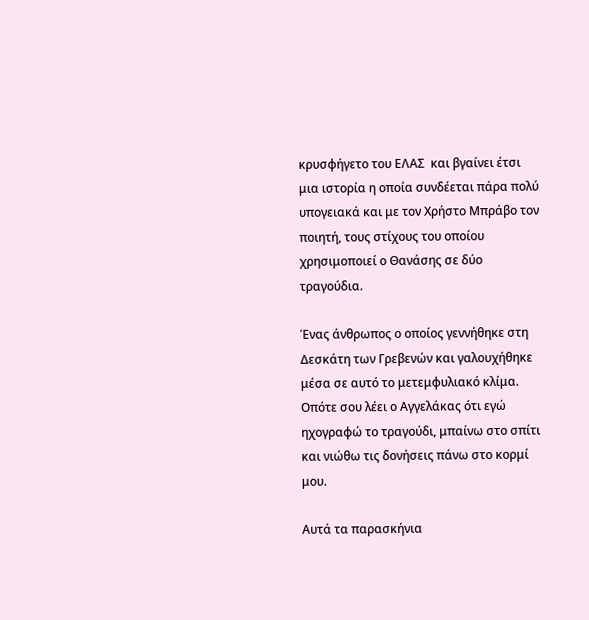κρυσφήγετο του ΕΛΑΣ  και βγαίνει έτσι μια ιστορία η οποία συνδέεται πάρα πολύ υπογειακά και με τον Χρήστο Μπράβο τον ποιητή, τους στίχους του οποίου χρησιμοποιεί ο Θανάσης σε δύο τραγούδια.

Ένας άνθρωπος ο οποίος γεννήθηκε στη Δεσκάτη των Γρεβενών και γαλουχήθηκε μέσα σε αυτό το μετεμφυλιακό κλίμα. Οπότε σου λέει ο Αγγελάκας ότι εγώ  ηχογραφώ το τραγούδι, μπαίνω στο σπίτι και νιώθω τις δονήσεις πάνω στο κορμί μου.

Αυτά τα παρασκήνια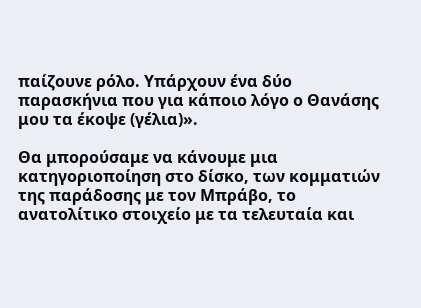παίζουνε ρόλο. Υπάρχουν ένα δύο παρασκήνια που για κάποιο λόγο ο Θανάσης μου τα έκοψε (γέλια)».

Θα μπορούσαμε να κάνουμε μια  κατηγοριοποίηση στο δίσκο, των κομματιών της παράδοσης με τον Μπράβο, το ανατολίτικο στοιχείο με τα τελευταία και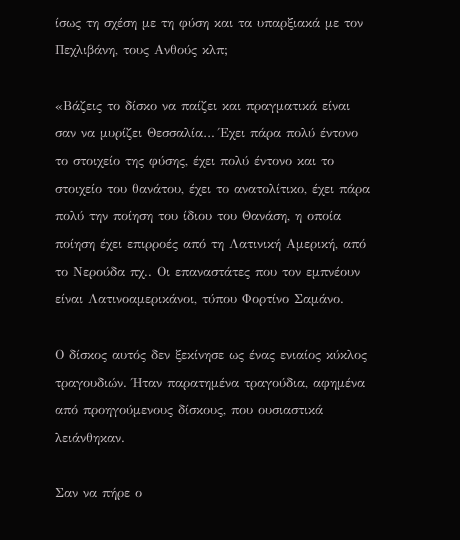ίσως τη σχέση με τη φύση και τα υπαρξιακά με τον Πεχλιβάνη, τους Ανθούς κλπ;

«Βάζεις το δίσκο να παίζει και πραγματικά είναι σαν να μυρίζει Θεσσαλία… Έχει πάρα πολύ έντονο το στοιχείο της φύσης, έχει πολύ έντονο και το στοιχείο του θανάτου, έχει το ανατολίτικο, έχει πάρα πολύ την ποίηση του ίδιου του Θανάση, η οποία ποίηση έχει επιρροές από τη Λατινική Αμερική, από το Νερούδα πχ.. Οι επαναστάτες που τον εμπνέουν  είναι Λατινοαμερικάνοι, τύπου Φορτίνο Σαμάνο.

Ο δίσκος αυτός δεν ξεκίνησε ως ένας ενιαίος κύκλος τραγουδιών. Ήταν παρατημένα τραγούδια, αφημένα από προηγούμενους δίσκους, που ουσιαστικά λειάνθηκαν.

Σαν να πήρε ο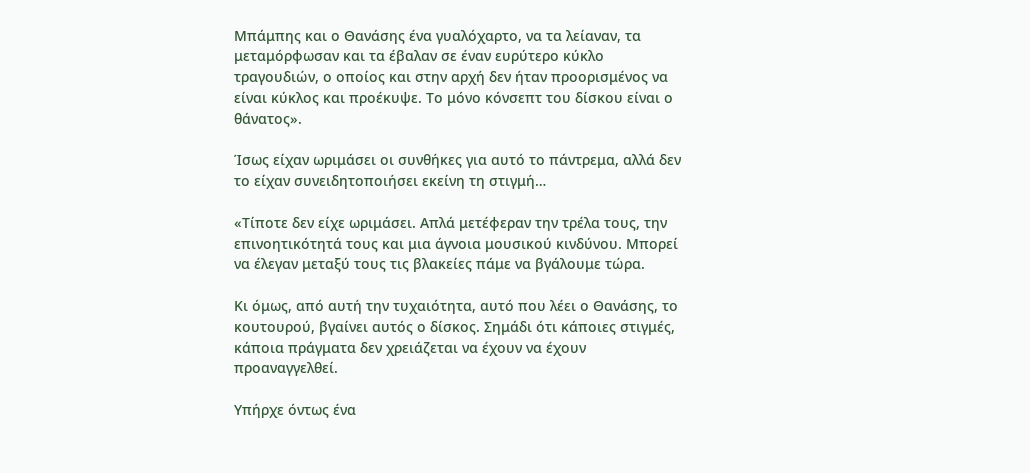Μπάμπης και ο Θανάσης ένα γυαλόχαρτο, να τα λείαναν, τα μεταμόρφωσαν και τα έβαλαν σε έναν ευρύτερο κύκλο τραγουδιών, ο οποίος και στην αρχή δεν ήταν προορισμένος να είναι κύκλος και προέκυψε. Το μόνο κόνσεπτ του δίσκου είναι ο θάνατος».

Ίσως είχαν ωριμάσει οι συνθήκες για αυτό το πάντρεμα, αλλά δεν το είχαν συνειδητοποιήσει εκείνη τη στιγμή…

«Τίποτε δεν είχε ωριμάσει. Απλά μετέφεραν την τρέλα τους, την επινοητικότητά τους και μια άγνοια μουσικού κινδύνου. Μπορεί να έλεγαν μεταξύ τους τις βλακείες πάμε να βγάλουμε τώρα.

Κι όμως, από αυτή την τυχαιότητα, αυτό που λέει ο Θανάσης, το κουτουρού, βγαίνει αυτός ο δίσκος. Σημάδι ότι κάποιες στιγμές, κάποια πράγματα δεν χρειάζεται να έχουν να έχουν προαναγγελθεί.

Υπήρχε όντως ένα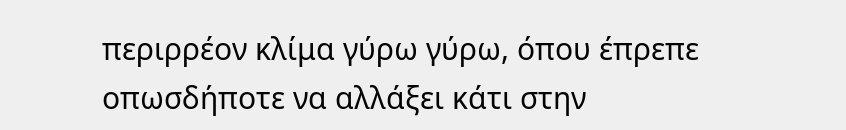περιρρέον κλίμα γύρω γύρω, όπου έπρεπε οπωσδήποτε να αλλάξει κάτι στην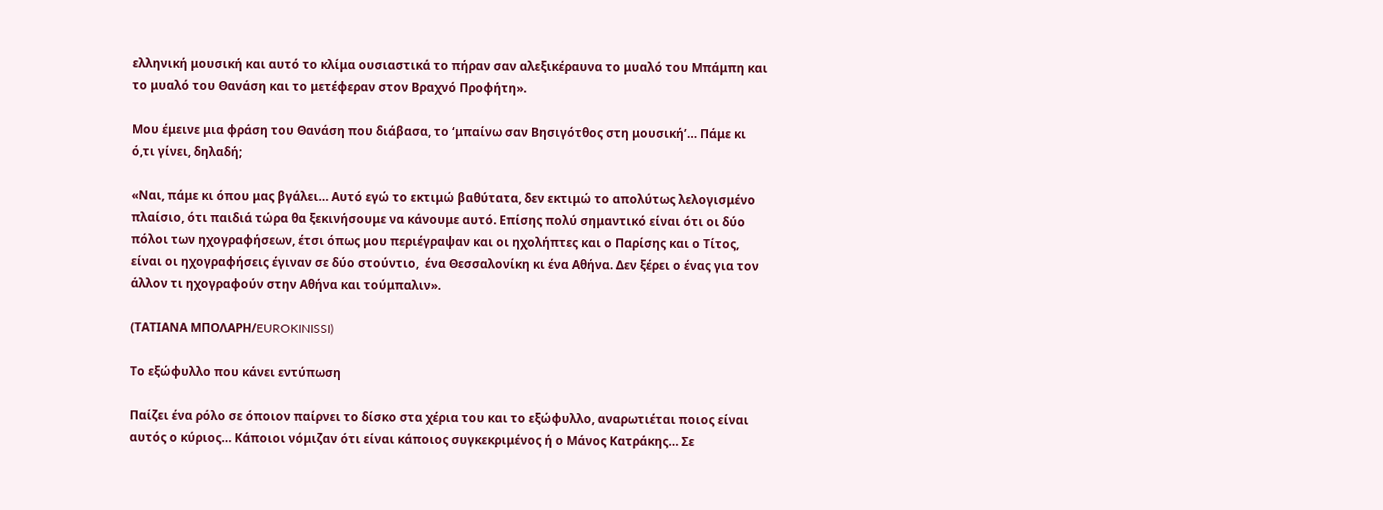ελληνική μουσική και αυτό το κλίμα ουσιαστικά το πήραν σαν αλεξικέραυνα το μυαλό του Μπάμπη και το μυαλό του Θανάση και το μετέφεραν στον Βραχνό Προφήτη».

Μου έμεινε μια φράση του Θανάση που διάβασα, το ‘μπαίνω σαν Βησιγότθος στη μουσική’… Πάμε κι ό,τι γίνει, δηλαδή;

«Ναι, πάμε κι όπου μας βγάλει… Αυτό εγώ το εκτιμώ βαθύτατα, δεν εκτιμώ το απολύτως λελογισμένο πλαίσιο, ότι παιδιά τώρα θα ξεκινήσουμε να κάνουμε αυτό. Επίσης πολύ σημαντικό είναι ότι οι δύο πόλοι των ηχογραφήσεων, έτσι όπως μου περιέγραψαν και οι ηχολήπτες και ο Παρίσης και ο Τίτος, είναι οι ηχογραφήσεις έγιναν σε δύο στούντιο,  ένα Θεσσαλονίκη κι ένα Αθήνα. Δεν ξέρει ο ένας για τον άλλον τι ηχογραφούν στην Αθήνα και τούμπαλιν».

(ΤΑΤΙΑΝΑ ΜΠΟΛΑΡΗ/EUROKINISSI)

Το εξώφυλλο που κάνει εντύπωση

Παίζει ένα ρόλο σε όποιον παίρνει το δίσκο στα χέρια του και το εξώφυλλο, αναρωτιέται ποιος είναι αυτός ο κύριος… Κάποιοι νόμιζαν ότι είναι κάποιος συγκεκριμένος ή ο Μάνος Κατράκης… Σε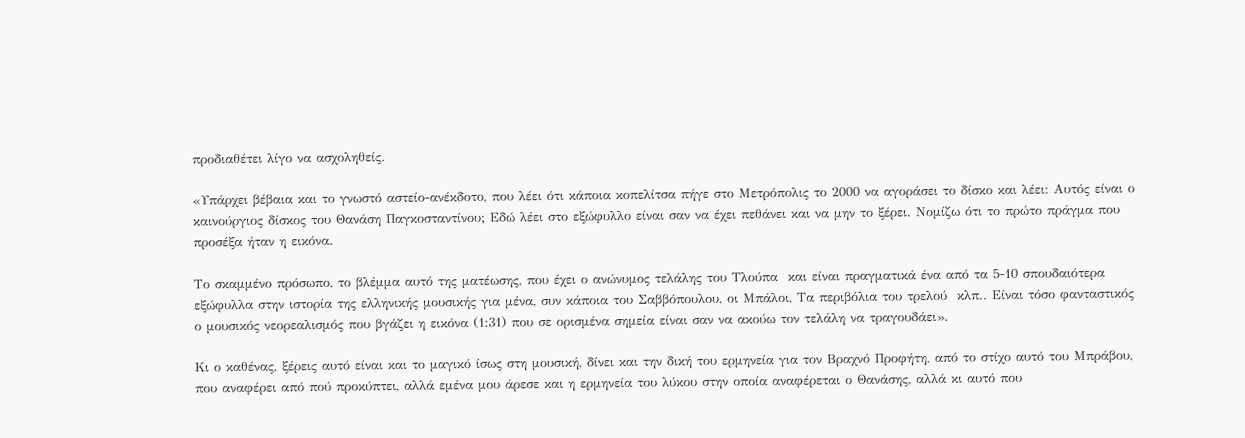προδιαθέτει λίγο να ασχοληθείς.

«Υπάρχει βέβαια και το γνωστό αστείο-ανέκδοτο, που λέει ότι κάποια κοπελίτσα πήγε στο Μετρόπολις το 2000 να αγοράσει το δίσκο και λέει: Αυτός είναι ο καινούργιος δίσκος του Θανάση Παγκοσταντίνου; Εδώ λέει στο εξώφυλλο είναι σαν να έχει πεθάνει και να μην το ξέρει. Νομίζω ότι το πρώτο πράγμα που προσέξα ήταν η εικόνα.

Το σκαμμένο πρόσωπο, το βλέμμα αυτό της ματέωσης, που έχει ο ανώνυμος τελάλης του Τλούπα  και είναι πραγματικά ένα από τα 5-10 σπουδαιότερα εξώφυλλα στην ιστορία της ελληνικής μουσικής για μένα, συν κάποια του Σαββόπουλου, οι Μπάλοι, Τα περιβόλια του τρελού  κλπ.. Είναι τόσο φανταστικός ο μουσικός νεορεαλισμός που βγάζει η εικόνα (1:31) που σε ορισμένα σημεία είναι σαν να ακούω τον τελάλη να τραγουδάει».

Κι ο καθένας, ξέρεις αυτό είναι και το μαγικό ίσως στη μουσική, δίνει και την δική του ερμηνεία για τον Βραχνό Προφήτη, από το στίχο αυτό του Μπράβου, που αναφέρει από πού προκύπτει, αλλά εμένα μου άρεσε και η ερμηνεία του λύκου στην οποία αναφέρεται ο Θανάσης, αλλά κι αυτό που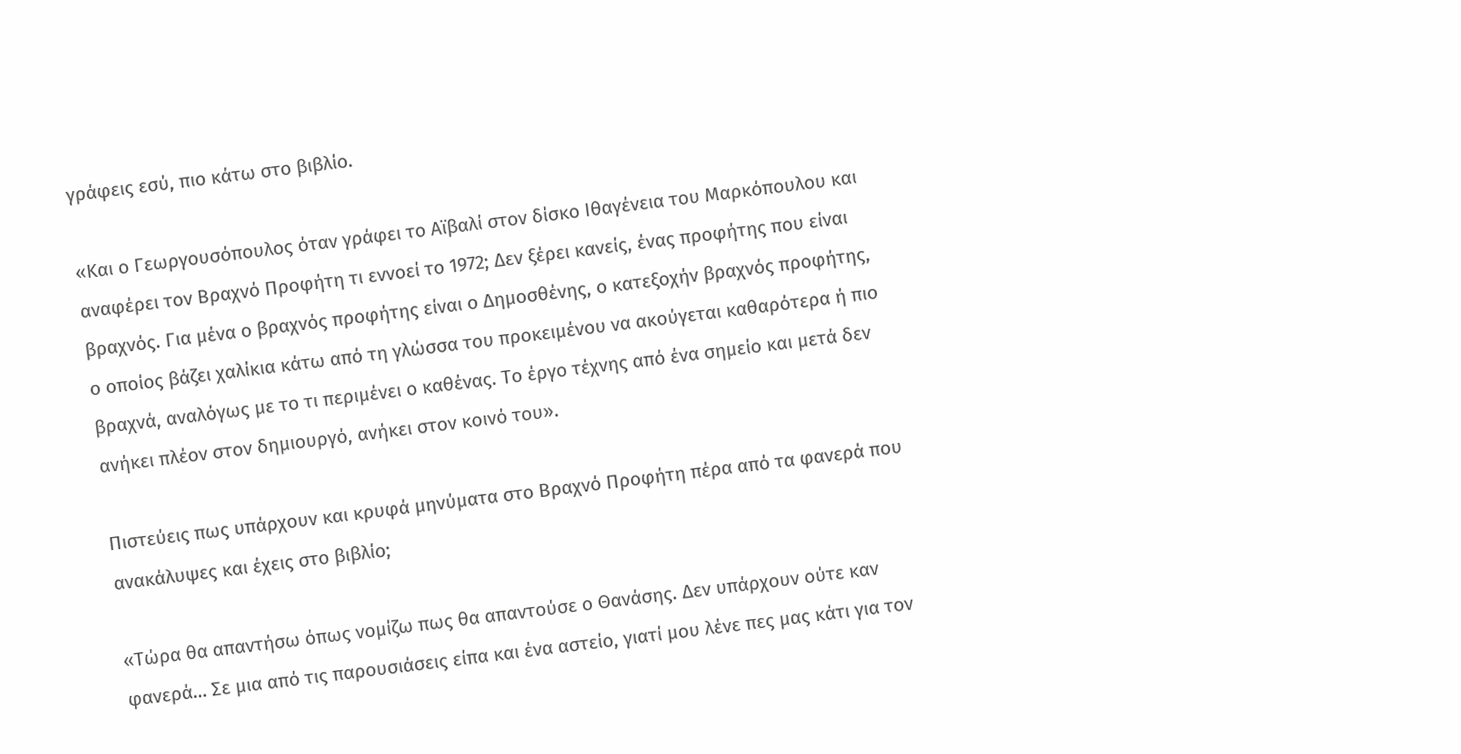γράφεις εσύ, πιο κάτω στο βιβλίο.

«Και ο Γεωργουσόπουλος όταν γράφει το Αϊβαλί στον δίσκο Ιθαγένεια του Μαρκόπουλου και αναφέρει τον Βραχνό Προφήτη τι εννοεί το 1972; Δεν ξέρει κανείς, ένας προφήτης που είναι βραχνός. Για μένα ο βραχνός προφήτης είναι ο Δημοσθένης, ο κατεξοχήν βραχνός προφήτης, ο οποίος βάζει χαλίκια κάτω από τη γλώσσα του προκειμένου να ακούγεται καθαρότερα ή πιο βραχνά, αναλόγως με το τι περιμένει ο καθένας. Το έργο τέχνης από ένα σημείο και μετά δεν ανήκει πλέον στον δημιουργό, ανήκει στον κοινό του».

Πιστεύεις πως υπάρχουν και κρυφά μηνύματα στο Βραχνό Προφήτη πέρα από τα φανερά που ανακάλυψες και έχεις στο βιβλίο;

«Τώρα θα απαντήσω όπως νομίζω πως θα απαντούσε ο Θανάσης. Δεν υπάρχουν ούτε καν φανερά… Σε μια από τις παρουσιάσεις είπα και ένα αστείο, γιατί μου λένε πες μας κάτι για τον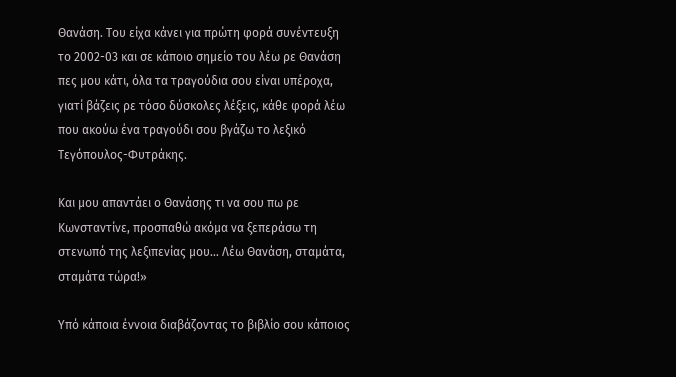Θανάση. Του είχα κάνει για πρώτη φορά συνέντευξη το 2002-03 και σε κάποιο σημείο του λέω ρε Θανάση πες μου κάτι, όλα τα τραγούδια σου είναι υπέροχα,  γιατί βάζεις ρε τόσο δύσκολες λέξεις, κάθε φορά λέω που ακούω ένα τραγούδι σου βγάζω το λεξικό Τεγόπουλος-Φυτράκης.

Και μου απαντάει ο Θανάσης τι να σου πω ρε Κωνσταντίνε, προσπαθώ ακόμα να ξεπεράσω τη στενωπό της λεξιπενίας μου… Λέω Θανάση, σταμάτα, σταμάτα τώρα!»

Υπό κάποια έννοια διαβάζοντας το βιβλίο σου κάποιος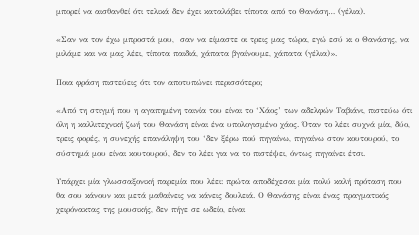μπορεί να αισθανθεί ότι τελικά δεν έχει καταλάβει τίποτα από το Θανάση… (γέλια).

«Σαν να τον έχω μπροστά μου,  σαν να είμαστε οι τρεις μας τώρα, εγώ εσύ κι ο Θανάσης, να μιλάμε και να μας λέει, τίποτα παιδιά, χάπατα βγαίνουμε, χάπατα (γέλια)».

Ποια φράση πιστεύεις ότι τον αποτυπώνει περισσότερο;

«Από τη στιγμή που η αγαπημένη ταινία του είναι το ‘Χάος’ των αδελφών Ταβιάνι, πιστεύω ότι όλη η καλλιτεχνική ζωή του Θανάση είναι ένα υπολογισμένο χάος. Όταν το λέει συχνά μία, δύο, τρεις φορές, η συνεχής επανάληψη του ‘δεν ξέρω πού πηγαίνω, πηγαίνω στον κουτουρού, το σύστημά μου είναι κουτουρού, δεν το λέει για να το πιστέψει, όντως πηγαίνει έτσι.

Υπάρχει μία γλωσσαξονική παρεμία που λέει: πρώτα αποδέχεσαι μία πολύ καλή πρόταση που θα σου κάνουν και μετά μαθαίνεις να κάνεις δουλειά. Ο Θανάσης είναι ένας πραγματικός χειρόνακτας της μουσικής, δεν πήγε σε ωδείο, είναι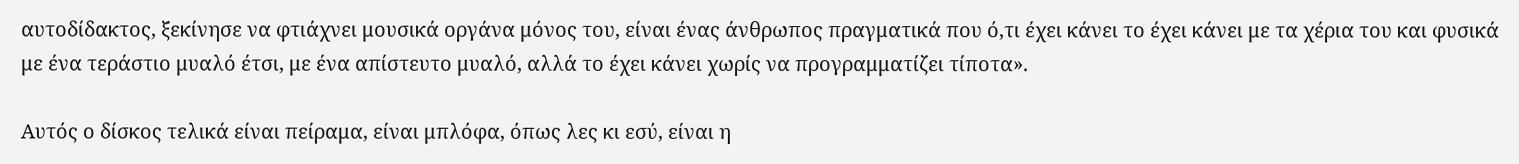αυτοδίδακτος, ξεκίνησε να φτιάχνει μουσικά οργάνα μόνος του, είναι ένας άνθρωπος πραγματικά που ό,τι έχει κάνει το έχει κάνει με τα χέρια του και φυσικά με ένα τεράστιο μυαλό έτσι, με ένα απίστευτο μυαλό, αλλά το έχει κάνει χωρίς να προγραμματίζει τίποτα».

Αυτός ο δίσκος τελικά είναι πείραμα, είναι μπλόφα, όπως λες κι εσύ, είναι η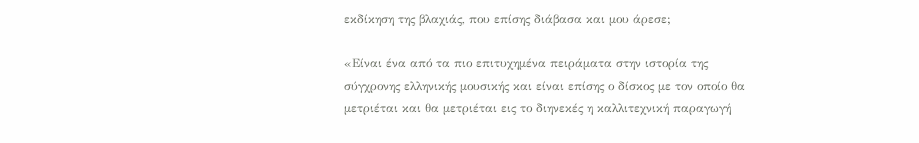εκδίκηση της βλαχιάς, που επίσης διάβασα και μου άρεσε;

«Είναι ένα από τα πιο επιτυχημένα πειράματα στην ιστορία της σύγχρονης ελληνικής μουσικής και είναι επίσης ο δίσκος με τον οποίο θα μετριέται και θα μετριέται εις το διηνεκές η καλλιτεχνική παραγωγή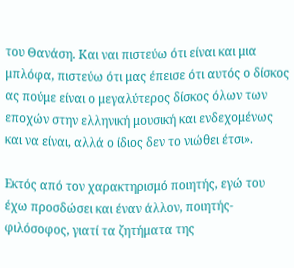του Θανάση. Και ναι πιστεύω ότι είναι και μια μπλόφα, πιστεύω ότι μας έπεισε ότι αυτός ο δίσκος ας πούμε είναι ο μεγαλύτερος δίσκος όλων των εποχών στην ελληνική μουσική και ενδεχομένως και να είναι, αλλά ο ίδιος δεν το νιώθει έτσι».

Εκτός από τον χαρακτηρισμό ποιητής, εγώ του έχω προσδώσει και έναν άλλον, ποιητής-φιλόσοφος, γιατί τα ζητήματα της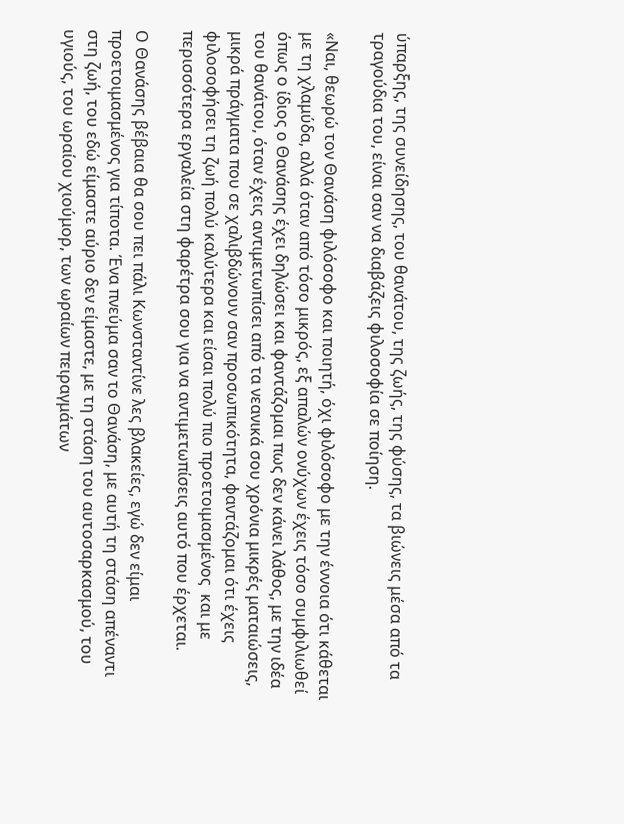ύπαρξης, της συνείδησης, του θανάτου, της ζωής, της φύσης, τα βιώνεις μέσα από τα τραγούδια του, είναι σαν να διαβάζεις φιλοσοφία σε ποίηση.

«Ναι, θεωρώ τον Θανάση φιλόσοφο και ποιητή, όχι φιλόσοφο με την έννοια ότι κάθεται με τη χλαμύδα, αλλά όταν από τόσο μικρός, εξ απαλών ονύχων έχεις τόσο συμφιλιωθεί όπως ο ίδιος ο Θανάσης έχει δηλώσει και φαντάζομαι πως δεν κάνει λάθος, με την ιδέα του θανάτου, όταν έχεις αντιμετωπίσει από τα νεανικά σου χρόνια μικρές ματαιώσεις, μικρά πράγματα που σε χαλιβδώνουν σαν προσωπικότητα, φαντάζομαι ότι έχεις φιλοσοφήσει τη ζωή πολύ καλύτερα και είσαι πολύ πιο προετοιμασμένος  και με περισσότερα εργαλεία στη φαρέτρα σου για να αντιμετωπίσεις αυτό που έρχεται.

Ο Θανάσης βέβαια θα σου πει πάλι Κωνσταντίνε λες βλακείες, εγώ δεν είμαι προετοιμασμένος για τίποτα. Ένα πνεύμα σαν το Θανάση, με αυτή τη στάση απέναντι στη ζωή, του εδώ είμαστε αύριο δεν είμαστε, με τη στάση του αυτοσαρκασμού, του υγιούς, του ωραίου χιούμορ, των ωραίων πειραγμάτων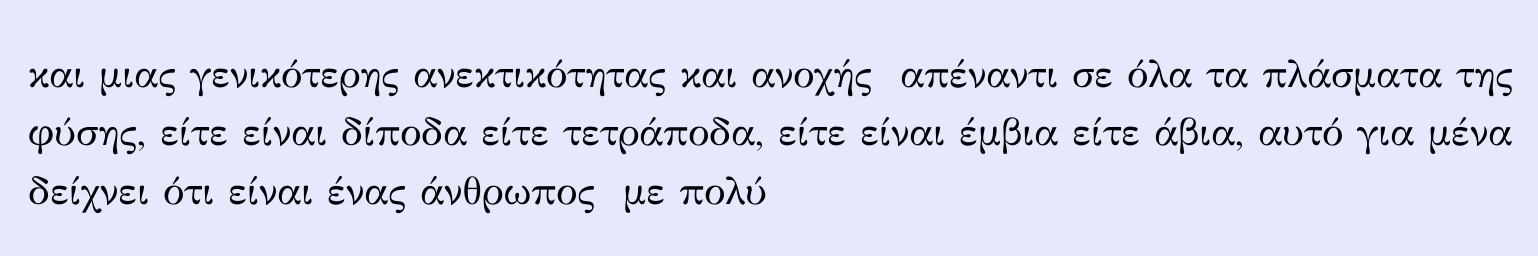και μιας γενικότερης ανεκτικότητας και ανοχής  απέναντι σε όλα τα πλάσματα της φύσης, είτε είναι δίποδα είτε τετράποδα, είτε είναι έμβια είτε άβια, αυτό για μένα δείχνει ότι είναι ένας άνθρωπος  με πολύ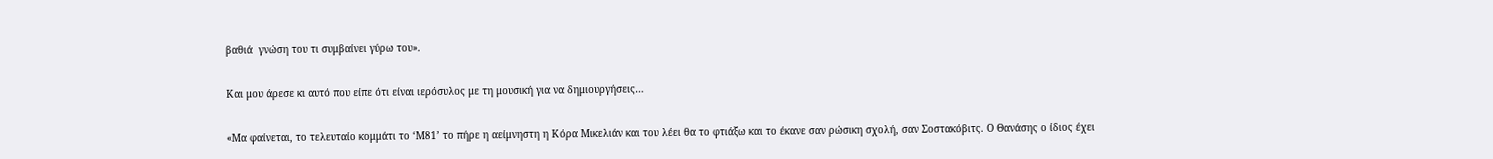βαθιά  γνώση του τι συμβαίνει γύρω του».

Και μου άρεσε κι αυτό που είπε ότι είναι ιερόσυλος με τη μουσική για να δημιουργήσεις…

«Μα φαίνεται, το τελευταίο κομμάτι το ‘Μ81’ το πήρε η αείμνηστη η Κόρα Μικελιάν και του λέει θα το φτιάξω και το έκανε σαν ρώσικη σχολή, σαν Σοστακόβιτς. Ο Θανάσης ο ίδιος έχει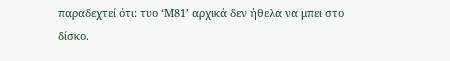παραδεχτεί ότι: τυο ‘Μ81’ αρχικά δεν ήθελα να μπει στο δίσκο.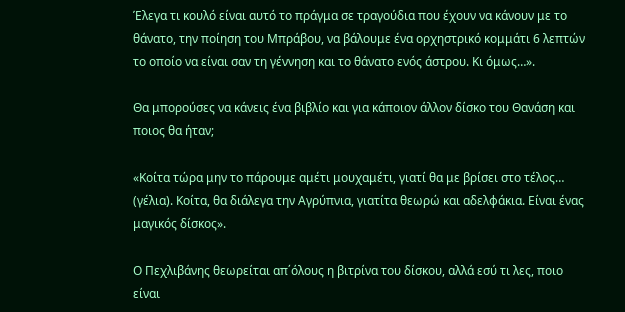Έλεγα τι κουλό είναι αυτό το πράγμα σε τραγούδια που έχουν να κάνουν με το θάνατο, την ποίηση του Μπράβου, να βάλουμε ένα ορχηστρικό κομμάτι 6 λεπτών το οποίο να είναι σαν τη γέννηση και το θάνατο ενός άστρου. Κι όμως…».

Θα μπορούσες να κάνεις ένα βιβλίο και για κάποιον άλλον δίσκο του Θανάση και ποιος θα ήταν;

«Κοίτα τώρα μην το πάρουμε αμέτι μουχαμέτι, γιατί θα με βρίσει στο τέλος… (γέλια). Κοίτα, θα διάλεγα την Αγρύπνια, γιατίτα θεωρώ και αδελφάκια. Είναι ένας μαγικός δίσκος».

Ο Πεχλιβάνης θεωρείται απ΄όλους η βιτρίνα του δίσκου, αλλά εσύ τι λες, ποιο είναι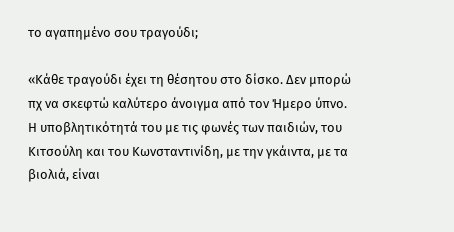το αγαπημένο σου τραγούδι;

«Κάθε τραγούδι έχει τη θέσητου στο δίσκο. Δεν μπορώ πχ να σκεφτώ καλύτερο άνοιγμα από τον Ήμερο ύπνο. Η υποβλητικότητά του με τις φωνές των παιδιών, του Κιτσούλη και του Κωνσταντινίδη, με την γκάιντα, με τα βιολιά, είναι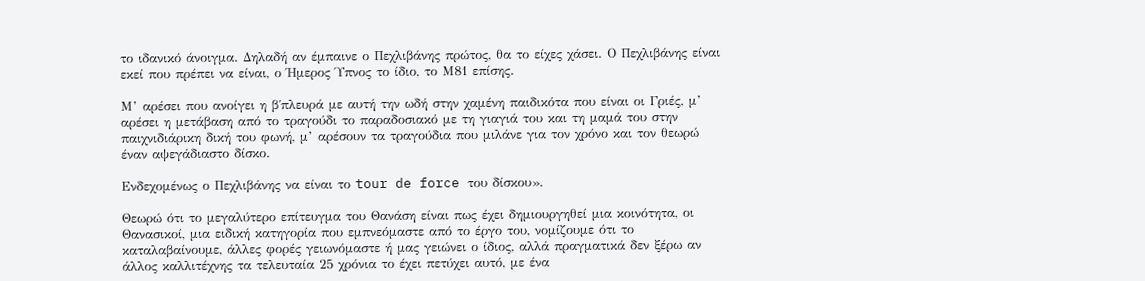το ιδανικό άνοιγμα. Δηλαδή αν έμπαινε ο Πεχλιβάνης πρώτος, θα το είχες χάσει. Ο Πεχλιβάνης είναι εκεί που πρέπει να είναι, ο Ήμερος Ύπνος το ίδιο, το Μ81 επίσης.

Μ’ αρέσει που ανοίγει η β΄πλευρά με αυτή την ωδή στην χαμένη παιδικότα που είναι οι Γριές, μ’ αρέσει η μετάβαση από το τραγούδι το παραδοσιακό με τη γιαγιά του και τη μαμά του στην παιχνιδιάρικη δική του φωνή, μ’ αρέσουν τα τραγούδια που μιλάνε για τον χρόνο και τον θεωρώ έναν αψεγάδιαστο δίσκο.

Ενδεχομένως ο Πεχλιβάνης να είναι το tour de force του δίσκου».

Θεωρώ ότι το μεγαλύτερο επίτευγμα του Θανάση είναι πως έχει δημιουργηθεί μια κοινότητα, οι Θανασικοί, μια ειδική κατηγορία που εμπνεόμαστε από το έργο του, νομίζουμε ότι το καταλαβαίνουμε, άλλες φορές γειωνόμαστε ή μας γειώνει ο ίδιος, αλλά πραγματικά δεν ξέρω αν άλλος καλλιτέχνης τα τελευταία 25 χρόνια το έχει πετύχει αυτό, με ένα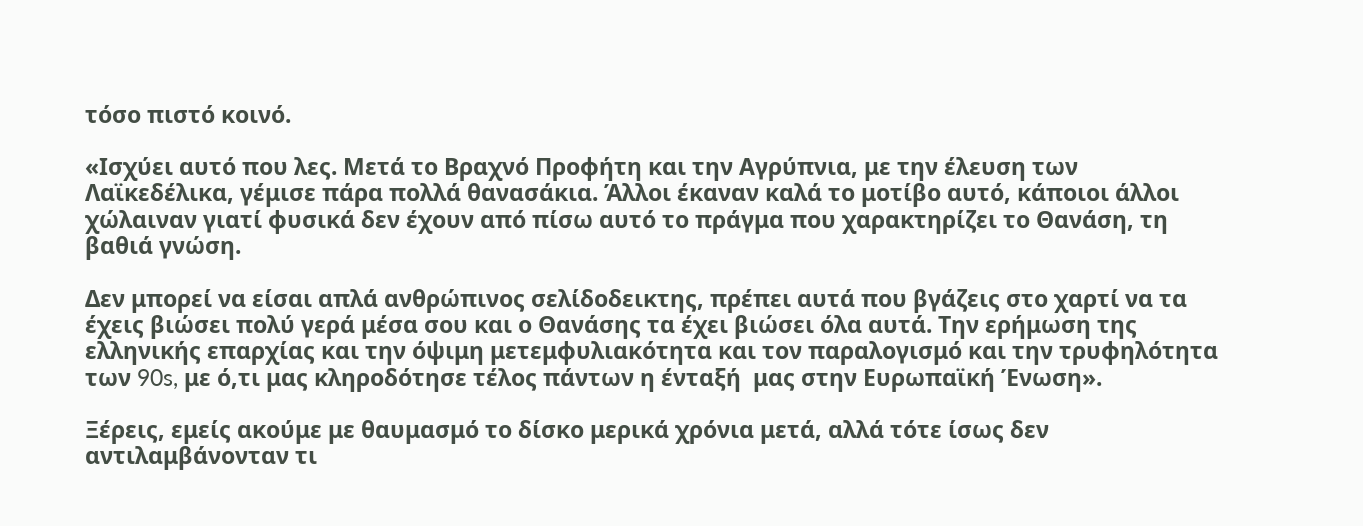τόσο πιστό κοινό.

«Ισχύει αυτό που λες. Μετά το Βραχνό Προφήτη και την Αγρύπνια, με την έλευση των Λαϊκεδέλικα, γέμισε πάρα πολλά θανασάκια. Άλλοι έκαναν καλά το μοτίβο αυτό, κάποιοι άλλοι χώλαιναν γιατί φυσικά δεν έχουν από πίσω αυτό το πράγμα που χαρακτηρίζει το Θανάση, τη βαθιά γνώση.

Δεν μπορεί να είσαι απλά ανθρώπινος σελίδοδεικτης, πρέπει αυτά που βγάζεις στο χαρτί να τα έχεις βιώσει πολύ γερά μέσα σου και ο Θανάσης τα έχει βιώσει όλα αυτά. Την ερήμωση της  ελληνικής επαρχίας και την όψιμη μετεμφυλιακότητα και τον παραλογισμό και την τρυφηλότητα των 90s, με ό,τι μας κληροδότησε τέλος πάντων η ένταξή  μας στην Ευρωπαϊκή Ένωση».

Ξέρεις, εμείς ακούμε με θαυμασμό το δίσκο μερικά χρόνια μετά, αλλά τότε ίσως δεν αντιλαμβάνονταν τι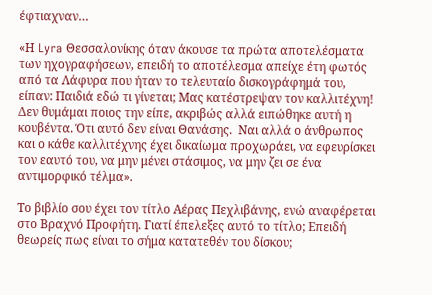έφτιαχναν…

«Η Lyra Θεσσαλονίκης όταν άκουσε τα πρώτα αποτελέσματα των ηχογραφήσεων, επειδή το αποτέλεσμα απείχε έτη φωτός από τα Λάφυρα που ήταν το τελευταίο δισκογράφημά του, είπαν: Παιδιά εδώ τι γίνεται; Μας κατέστρεψαν τον καλλιτέχνη! Δεν θυμάμαι ποιος την είπε, ακριβώς αλλά ειπώθηκε αυτή η κουβέντα. Ότι αυτό δεν είναι Θανάσης.  Ναι αλλά ο άνθρωπος και ο κάθε καλλιτέχνης έχει δικαίωμα προχωράει, να εφευρίσκει τον εαυτό του, να μην μένει στάσιμος, να μην ζει σε ένα αντιμορφικό τέλμα».

Το βιβλίο σου έχει τον τίτλο Αέρας Πεχλιβάνης, ενώ αναφέρεται στο Βραχνό Προφήτη. Γιατί έπελεξες αυτό το τίτλο; Επειδή θεωρείς πως είναι το σήμα κατατεθέν του δίσκου;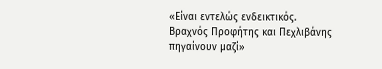«Είναι εντελώς ενδεικτικός. Βραχνός Προφήτης και Πεχλιβάνης πηγαίνουν μαζί»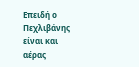Επειδή ο Πεχλιβάνης είναι και αέρας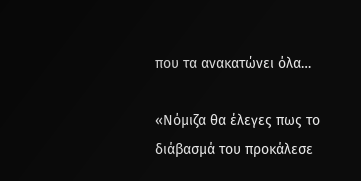που τα ανακατώνει όλα…

«Νόμιζα θα έλεγες πως το διάβασμά του προκάλεσε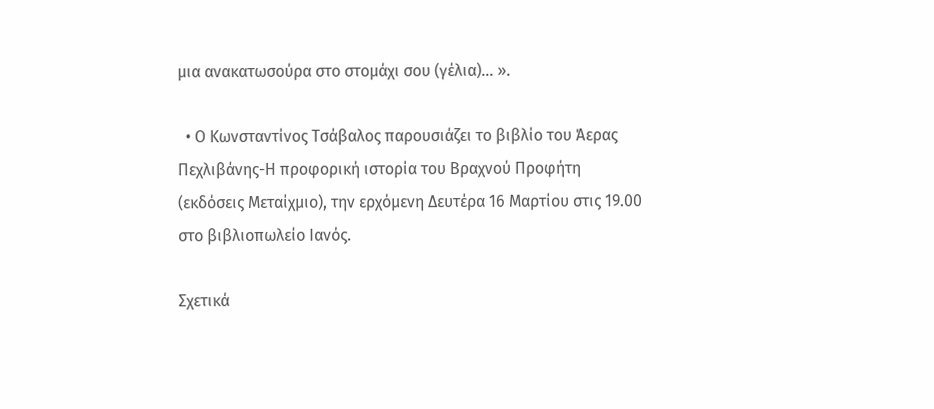μια ανακατωσούρα στο στομάχι σου (γέλια)… ».

  • Ο Κωνσταντίνος Τσάβαλος παρουσιάζει το βιβλίο του Άερας Πεχλιβάνης-Η προφορική ιστορία του Βραχνού Προφήτη (εκδόσεις Μεταίχμιο), την ερχόμενη Δευτέρα 16 Μαρτίου στις 19.00 στο βιβλιοπωλείο Ιανός.

Σχετικά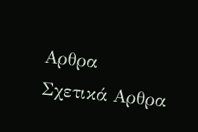Αρθρα
Σχετικά Αρθρα